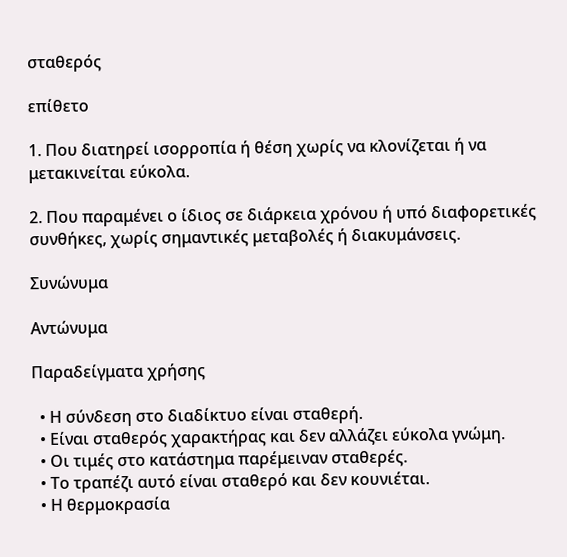σταθερός

επίθετο

1. Που διατηρεί ισορροπία ή θέση χωρίς να κλονίζεται ή να μετακινείται εύκολα.

2. Που παραμένει ο ίδιος σε διάρκεια χρόνου ή υπό διαφορετικές συνθήκες, χωρίς σημαντικές μεταβολές ή διακυμάνσεις.

Συνώνυμα

Αντώνυμα

Παραδείγματα χρήσης

  • Η σύνδεση στο διαδίκτυο είναι σταθερή.
  • Είναι σταθερός χαρακτήρας και δεν αλλάζει εύκολα γνώμη.
  • Οι τιμές στο κατάστημα παρέμειναν σταθερές.
  • Το τραπέζι αυτό είναι σταθερό και δεν κουνιέται.
  • Η θερμοκρασία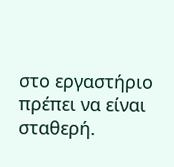στο εργαστήριο πρέπει να είναι σταθερή.